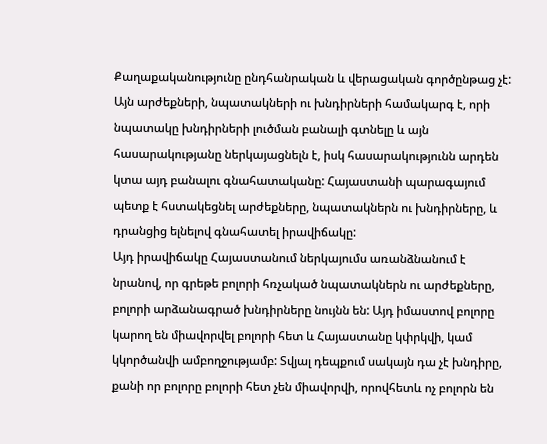Քաղաքականությունը ընդհանրական և վերացական գործընթաց չէ: Այն արժեքների, նպատակների ու խնդիրների համակարգ է, որի նպատակը խնդիրների լուծման բանալի գտնելը և այն հասարակությանը ներկայացնելն է, իսկ հասարակությունն արդեն կտա այդ բանալու գնահատականը: Հայաստանի պարագայում պետք է հստակեցնել արժեքները, նպատակներն ու խնդիրները, և դրանցից ելնելով գնահատել իրավիճակը:
Այդ իրավիճակը Հայաստանում ներկայումս առանձնանում է նրանով, որ գրեթե բոլորի հռչակած նպատակներն ու արժեքները, բոլորի արձանագրած խնդիրները նույնն են: Այդ իմաստով բոլորը կարող են միավորվել բոլորի հետ և Հայաստանը կփրկվի, կամ կկործանվի ամբողջությամբ: Տվյալ դեպքում սակայն դա չէ խնդիրը, քանի որ բոլորը բոլորի հետ չեն միավորվի, որովհետև ոչ բոլորն են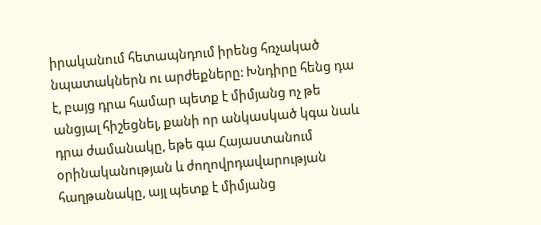իրականում հետապնդում իրենց հռչակած նպատակներն ու արժեքները: Խնդիրը հենց դա է, բայց դրա համար պետք է միմյանց ոչ թե անցյալ հիշեցնել, քանի որ անկասկած կգա նաև դրա ժամանակը, եթե գա Հայաստանում օրինականության և ժողովրդավարության հաղթանակը, այլ պետք է միմյանց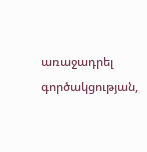առաջադրել գործակցության,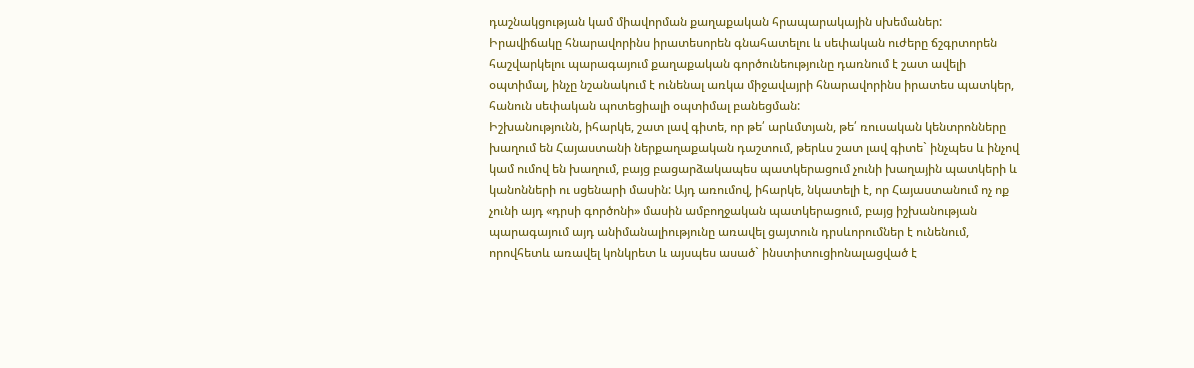դաշնակցության կամ միավորման քաղաքական հրապարակային սխեմաներ:
Իրավիճակը հնարավորինս իրատեսորեն գնահատելու և սեփական ուժերը ճշգրտորեն հաշվարկելու պարագայում քաղաքական գործունեությունը դառնում է շատ ավելի օպտիմալ, ինչը նշանակում է ունենալ առկա միջավայրի հնարավորինս իրատես պատկեր, հանուն սեփական պոտեցիալի օպտիմալ բանեցման:
Իշխանությունն, իհարկե, շատ լավ գիտե, որ թե՛ արևմտյան, թե՛ ռուսական կենտրոնները խաղում են Հայաստանի ներքաղաքական դաշտում, թերևս շատ լավ գիտե` ինչպես և ինչով կամ ումով են խաղում, բայց բացարձակապես պատկերացում չունի խաղային պատկերի և կանոնների ու սցենարի մասին: Այդ առումով, իհարկե, նկատելի է, որ Հայաստանում ոչ ոք չունի այդ «դրսի գործոնի» մասին ամբողջական պատկերացում, բայց իշխանության պարագայում այդ անիմանալիությունը առավել ցայտուն դրսևորումներ է ունենում, որովհետև առավել կոնկրետ և այսպես ասած` ինստիտուցիոնալացված է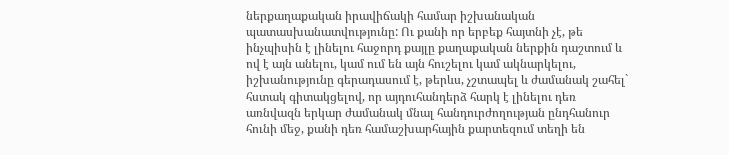ներքաղաքական իրավիճակի համար իշխանական պատասխանատվությունը: Ու քանի որ երբեք հայտնի չէ, թե ինչպիսին է լինելու հաջորդ քայլը քաղաքական ներքին դաշտում և ով է այն անելու, կամ ում են այն հուշելու կամ ակնարկելու, իշխանությունը գերադասում է, թերևս, չշտապել և ժամանակ շահել` հստակ գիտակցելով, որ այդուհանդերձ հարկ է լինելու դեռ առնվազն երկար ժամանակ մնալ հանդուրժողության ընդհանուր հունի մեջ, քանի դեռ համաշխարհային քարտեզում տեղի են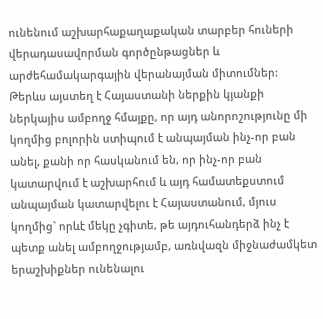ունենում աշխարհաքաղաքական տարբեր հուների վերադասավորման գործընթացներ և արժեհամակարգային վերանայման միտումներ:
Թերևս այստեղ է Հայաստանի ներքին կյանքի ներկայիս ամբողջ հմայքը, որ այդ անորոշությունը մի կողմից բոլորին ստիպում է անպայման ինչ-որ բան անել, քանի որ հասկանում են, որ ինչ-որ բան կատարվում է աշխարհում և այդ համատեքստում անպայման կատարվելու է Հայաստանում, մյուս կողմից` որևէ մեկը չգիտե, թե այդուհանդերձ ինչ է պետք անել ամբողջությամբ, առնվազն միջնաժամկետ երաշխիքներ ունենալու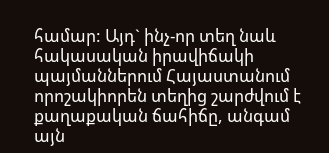համար: Այդ` ինչ-որ տեղ նաև հակասական իրավիճակի պայմաններում Հայաստանում որոշակիորեն տեղից շարժվում է քաղաքական ճահիճը, անգամ այն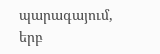պարագայում, երբ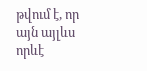թվում է, որ այն այլևս որևէ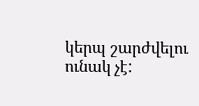կերպ շարժվելու ունակ չէ: